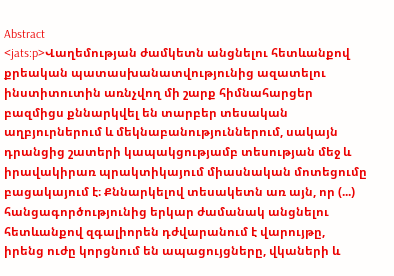Abstract
<jats:p>Վաղեմության ժամկետն անցնելու հետևանքով քրեական պատասխանատվությունից ազատելու ինստիտուտին առնչվող մի շարք հիմնահարցեր բազմիցս քննարկվել են տարբեր տեսական աղբյուրներում և մեկնաբանություններում, սակայն դրանցից շատերի կապակցությամբ տեսության մեջ և իրավակիրառ պրակտիկայում միասնական մոտեցումը բացակայում է։ Քննարկելով տեսակետն առ այն, որ (...) հանցագործությունից երկար ժամանակ անցնելու հետևանքով զգալիորեն դժվարանում է վարույթը, իրենց ուժը կորցնում են ապացույցները, վկաների և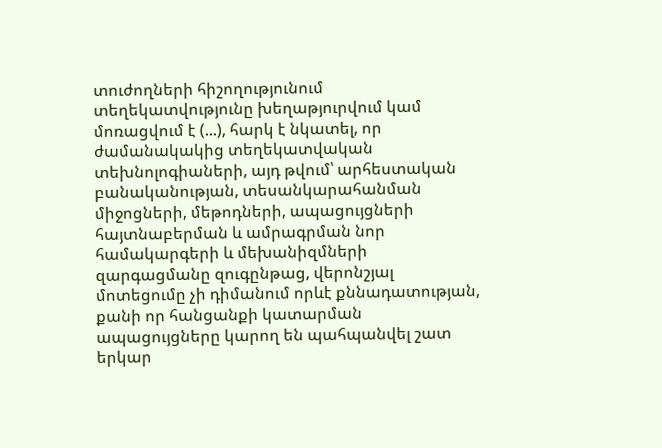տուժողների հիշողությունում տեղեկատվությունը խեղաթյուրվում կամ մոռացվում է (...), հարկ է նկատել, որ ժամանակակից տեղեկատվական տեխնոլոգիաների, այդ թվում՝ արհեստական բանականության, տեսանկարահանման միջոցների, մեթոդների, ապացույցների հայտնաբերման և ամրագրման նոր համակարգերի և մեխանիզմների զարգացմանը զուգընթաց, վերոնշյալ մոտեցումը չի դիմանում որևէ քննադատության, քանի որ հանցանքի կատարման ապացույցները կարող են պահպանվել շատ երկար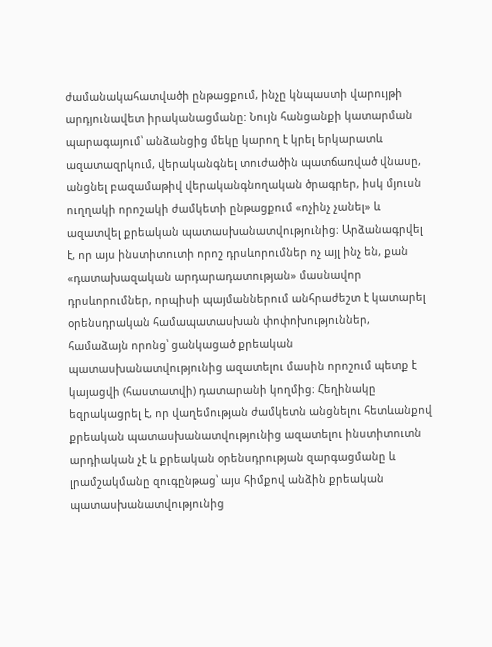ժամանակահատվածի ընթացքում, ինչը կնպաստի վարույթի արդյունավետ իրականացմանը: Նույն հանցանքի կատարման պարագայում՝ անձանցից մեկը կարող է կրել երկարատև ազատազրկում, վերականգնել տուժածին պատճառված վնասը, անցնել բազամաթիվ վերականգնողական ծրագրեր, իսկ մյուսն ուղղակի որոշակի ժամկետի ընթացքում «ոչինչ չանել» և ազատվել քրեական պատասխանատվությունից։ Արձանագրվել է, որ այս ինստիտուտի որոշ դրսևորումներ ոչ այլ ինչ են, քան «դատախազական արդարադատության» մասնավոր դրսևորումներ, որպիսի պայմաններում անհրաժեշտ է կատարել օրենսդրական համապատասխան փոփոխություններ, համաձայն որոնց՝ ցանկացած քրեական պատասխանատվությունից ազատելու մասին որոշում պետք է կայացվի (հաստատվի) դատարանի կողմից։ Հեղինակը եզրակացրել է, որ վաղեմության ժամկետն անցնելու հետևանքով քրեական պատասխանատվությունից ազատելու ինստիտուտն արդիական չէ և քրեական օրենսդրության զարգացմանը և լրամշակմանը զուգընթաց՝ այս հիմքով անձին քրեական պատասխանատվությունից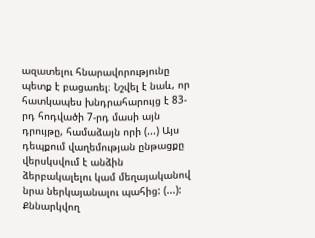ազատելու հնարավորությունը պետք է բացառել։ Նշվել է նաև, որ հատկապես խնդրահարույց է 83-րդ հոդվածի 7-րդ մասի այն դրույթը, համաձայն որի (...) Այս դեպքում վաղեմության ընթացքը վերսկսվում է անձին ձերբակալելու կամ մեղայականով նրա ներկայանալու պահից: (...): Քննարկվող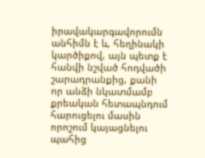իրավակարգավորումն անհիմն է և, հեղինակի կարծիքով, այն պետք է հանվի նշված հոդվածի շարադրանքից, քանի որ անձի նկատմամբ քրեական հետապնդում հարուցելու մասին որոշում կայացնելու պահից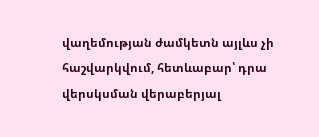վաղեմության ժամկետն այլևս չի հաշվարկվում, հետևաբար՝ դրա վերսկսման վերաբերյալ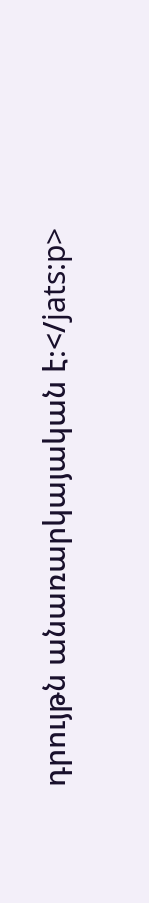դրույթն անառարկայական է։</jats:p>